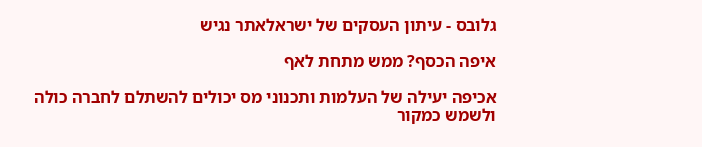גלובס - עיתון העסקים של ישראלאתר נגיש

איפה הכסף? ממש מתחת לאף

אכיפה יעילה של העלמות ותכנוני מס יכולים להשתלם לחברה כולה ולשמש כמקור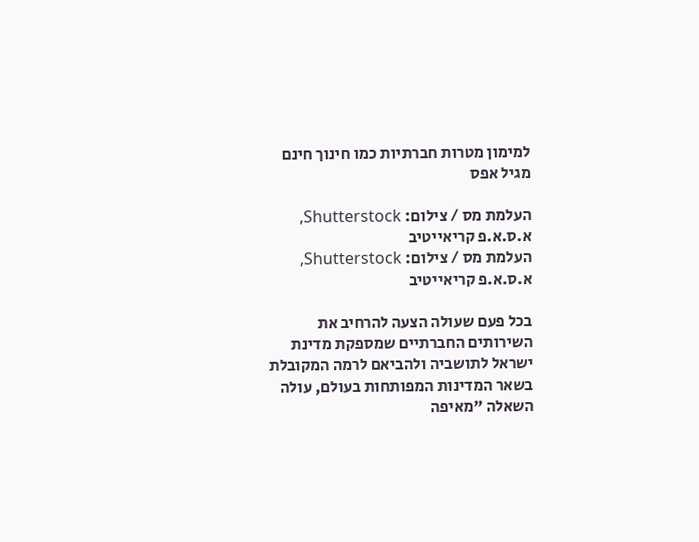למימון מטרות חברתיות כמו חינוך חינם מגיל אפס

העלמת מס / צילום: Shutterstock, א.ס.א.פ קריאייטיב
העלמת מס / צילום: Shutterstock, א.ס.א.פ קריאייטיב

בכל פעם שעולה הצעה להרחיב את השירותים החברתיים שמספקת מדינת ישראל לתושביה ולהביאם לרמה המקובלת בשאר המדינות המפותחות בעולם, עולה השאלה "מאיפה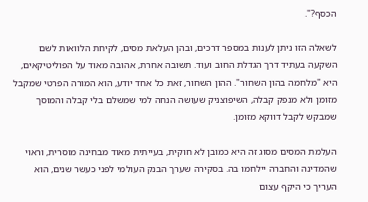הכסף?".

לשאלה הזו ניתן לענות במספר דרכים, ובהן העלאת מסים, לקיחת הלוואות לשם השקעה בעתיד דרך הגדלת החוב ועוד. תשובה אחרת, אהובה מאוד על הפוליטיקאים, היא "מלחמה בהון השחור". ההון השחור, זאת כל אחד יודע, הוא המורה הפרטי שמקבל מזומן ולא מנפק קבלה, השיפוצניק שעושה הנחה למי שמשלם בלי קבלה והמוסך שמבקש לקבל דווקא מזומן.

העלמת המסים מסוג זה היא כמובן לא חוקית, בעייתית מאוד מבחינה מוסרית, וראוי שהמדינה והחברה יילחמו בה. בסקירה שערך הבנק העולמי לפני כעשר שנים, הוא העריך כי היקף עצום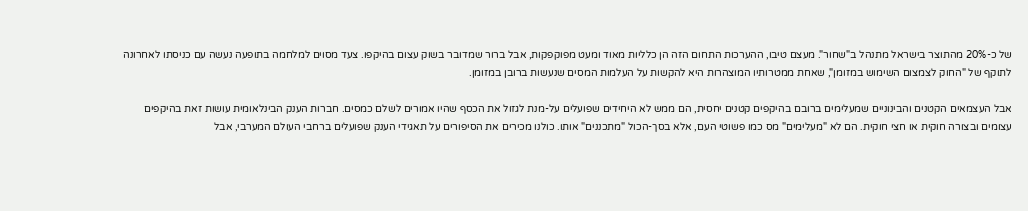של כ-20% מהתוצר בישראל מתנהל ב"שחור". מעצם טיבו, ההערכות התחום הזה הן כלליות מאוד ומעט מפוקפקות, אבל ברור שמדובר בשוק עצום בהיקפו. צעד מסוים למלחמה בתופעה נעשה עם כניסתו לאחרונה לתוקף של "החוק לצמצום השימוש במזומן", שאחת ממטרותיו המוצהרות היא להקשות על העלמות המסים שנעשות ברובן במזומן.

אבל העצמאים הקטנים והבינוניים שמעלימים ברובם בהיקפים קטנים יחסית, הם ממש לא היחידים שפועלים על-מנת לגזול את הכסף שהיו אמורים לשלם כמסים. חברות הענק הבינלאומית עושות זאת בהיקפים עצומים ובצורה חוקית או חצי חוקית. הם לא "מעלימים" מס כמו פשוטי העם, אלא בסך-הכול "מתכננים" אותו. כולנו מכירים את הסיפורים על תאגידי הענק שפועלים ברחבי העולם המערבי, אבל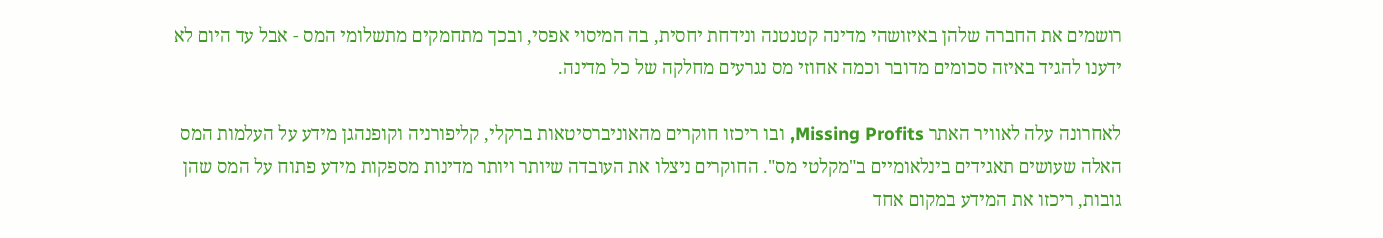רושמים את החברה שלהן באיזושהי מדינה קטנטנה ונידחת יחסית, בה המיסוי אפסי, ובכך מתחמקים מתשלומי המס - אבל עד היום לא ידענו להגיד באיזה סכומים מדובר וכמה אחוזי מס נגרעים מחלקה של כל מדינה.

לאחרונה עלה לאוויר האתר Missing Profits, ובו ריכזו חוקרים מהאוניברסיטאות ברקלי, קליפורניה וקופנהגן מידע על העלמות המס האלה שעושים תאגידים בינלאומיים ב"מקלטי מס". החוקרים ניצלו את העובדה שיותר ויותר מדינות מספקות מידע פתוח על המס שהן גובות, ריכזו את המידע במקום אחד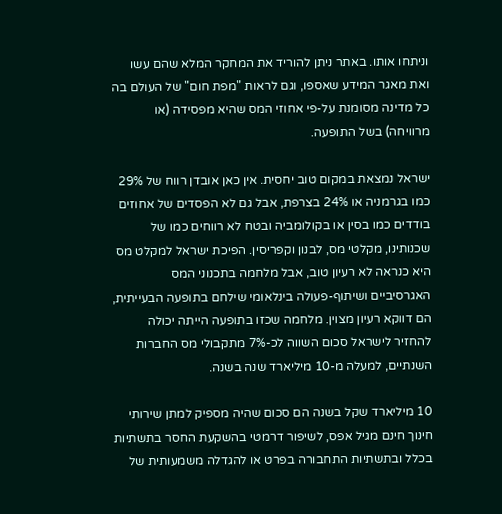וניתחו אותו. באתר ניתן להוריד את המחקר המלא שהם עשו ואת מאגר המידע שאספו, וגם לראות "מפת חום" של העולם בה כל מדינה מסומנת על-פי אחוזי המס שהיא מפסידה (או מרוויחה) בשל התופעה.

ישראל נמצאת במקום טוב יחסית. אין כאן אובדן רווח של 29% כמו בגרמניה או 24% בצרפת, אבל גם לא הפסדים של אחוזים בודדים כמו בסין או בקולומביה ובטח לא רווחים כמו של שכנותינו, מקלטי מס, לבנון וקפריסין. הפיכת ישראל למקלט מס היא כנראה לא רעיון טוב, אבל מלחמה בתכנוני המס האגרסיביים ושיתוף-פעולה בינלאומי שילחם בתופעה הבעייתית, הם דווקא רעיון מצוין. מלחמה שכזו בתופעה הייתה יכולה להחזיר לישראל סכום השווה לכ-7% מתקבולי מס החברות השנתיים, למעלה מ-10 מיליארד שנה בשנה.

10 מיליארד שקל בשנה הם סכום שהיה מספיק למתן שירותי חינוך חינם מגיל אפס, לשיפור דרמטי בהשקעת החסר בתשתיות בכלל ובתשתיות התחבורה בפרט או להגדלה משמעותית של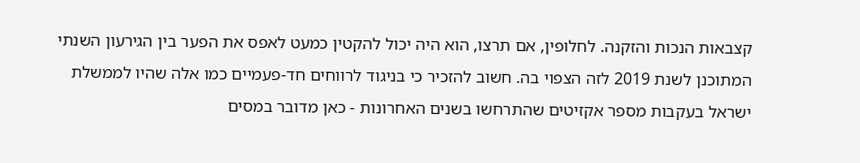קצבאות הנכות והזקנה. לחלופין, אם תרצו, הוא היה יכול להקטין כמעט לאפס את הפער בין הגירעון השנתי המתוכנן לשנת 2019 לזה הצפוי בה. חשוב להזכיר כי בניגוד לרווחים חד-פעמיים כמו אלה שהיו לממשלת ישראל בעקבות מספר אקזיטים שהתרחשו בשנים האחרונות - כאן מדובר במסים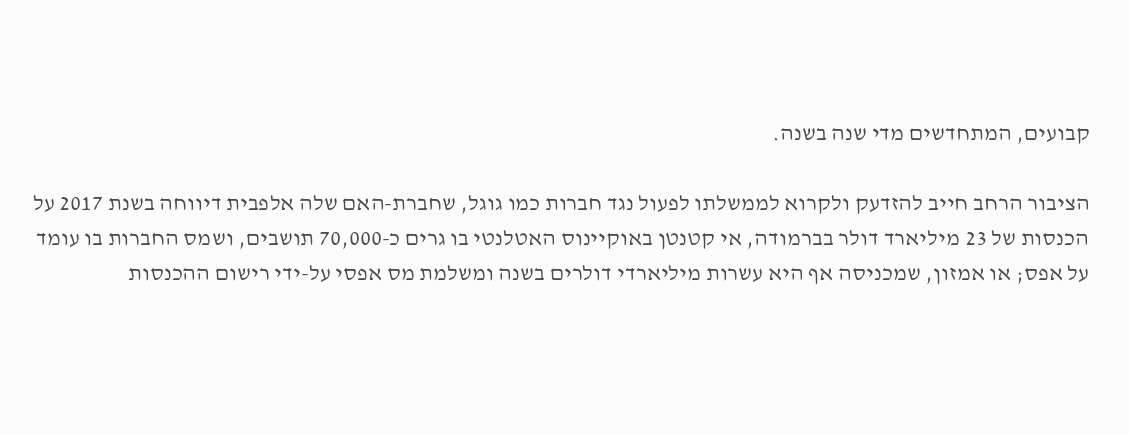קבועים, המתחדשים מדי שנה בשנה.

הציבור הרחב חייב להזדעק ולקרוא לממשלתו לפעול נגד חברות כמו גוגל, שחברת-האם שלה אלפבית דיווחה בשנת 2017 על הכנסות של 23 מיליארד דולר בברמודה, אי קטנטן באוקיינוס האטלנטי בו גרים כ-70,000 תושבים, ושמס החברות בו עומד על אפס; או אמזון, שמכניסה אף היא עשרות מיליארדי דולרים בשנה ומשלמת מס אפסי על-ידי רישום ההכנסות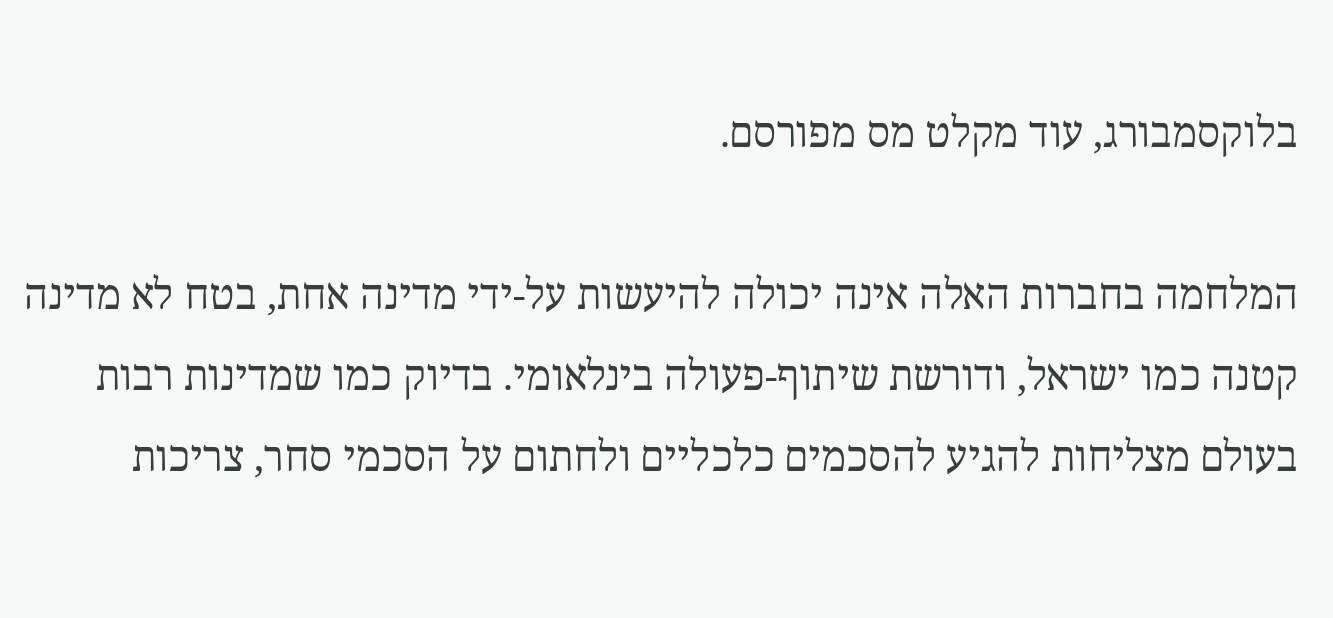בלוקסמבורג, עוד מקלט מס מפורסם.

המלחמה בחברות האלה אינה יכולה להיעשות על-ידי מדינה אחת, בטח לא מדינה קטנה כמו ישראל, ודורשת שיתוף-פעולה בינלאומי. בדיוק כמו שמדינות רבות בעולם מצליחות להגיע להסכמים כלכליים ולחתום על הסכמי סחר, צריכות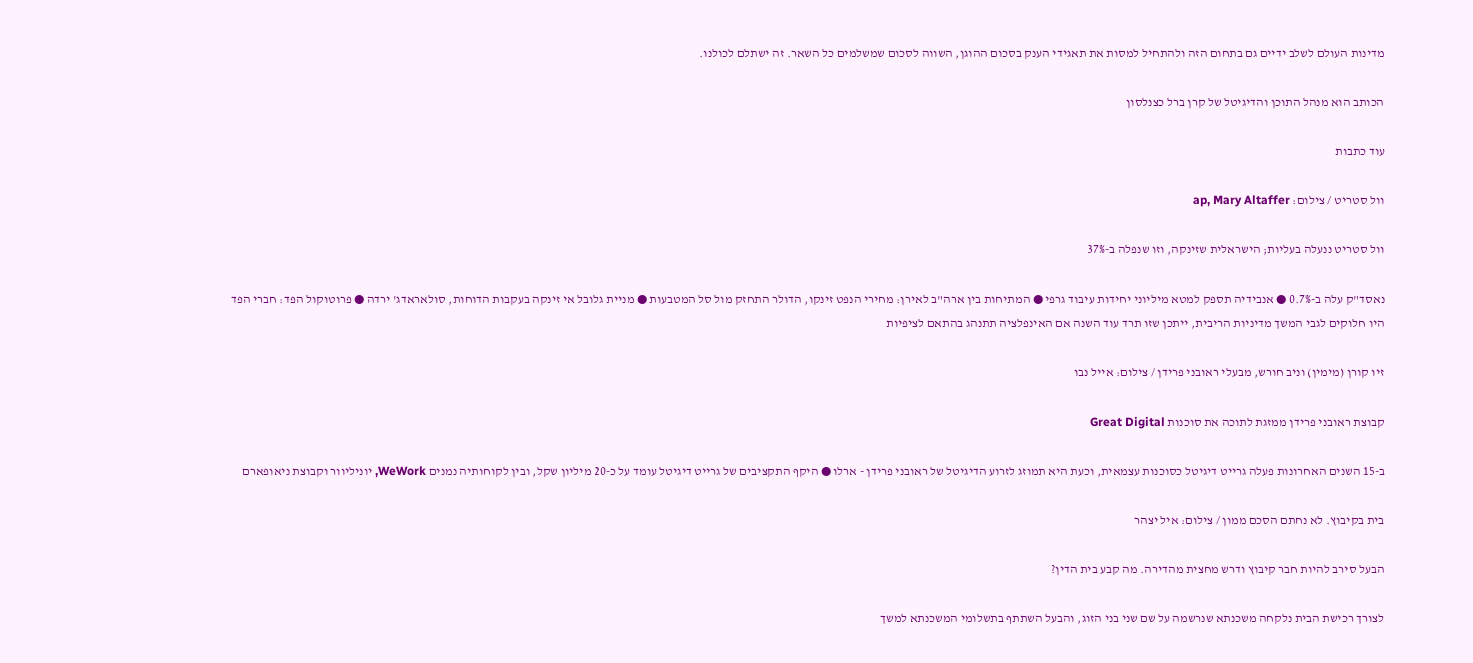מדינות העולם לשלב ידיים גם בתחום הזה ולהתחיל למסות את תאגידי הענק בסכום ההוגן, השווה לסכום שמשלמים כל השאר. זה ישתלם לכולנו.

הכותב הוא מנהל התוכן והדיגיטל של קרן ברל כצנלסון

עוד כתבות

וול סטריט / צילום: ap, Mary Altaffer

וול סטריט ננעלה בעליות; הישראלית שזינקה, וזו שנפלה ב-37%

נאסד"ק עלה ב-0.7% ● אנבידיה תספק למטא מיליוני יחידות עיבוד גרפי ● המתיחות בין ארה"ב לאירן: מחירי הנפט זינקו, הדולר התחזק מול סל המטבעות ● מניית גלובל אי זינקה בעקבות הדוחות, סולאראדג' ירדה ● פרוטוקול הפד: חברי הפד היו חלוקים לגבי המשך מדיניות הריבית, ייתכן שזו תרד עוד השנה אם האינפלציה תתנהג בהתאם לציפיות

זיו קורן (מימין) וניב חורש, מבעלי ראובני פרידן / צילום: אייל נבו

קבוצת ראובני פרידן ממזגת לתוכה את סוכנות Great Digital

ב-15 השנים האחרונות פעלה גרייט דיגיטל כסוכנות עצמאית, וכעת היא תמוזג לזרוע הדיגיטל של ראובני פרידן - ארלו ● היקף התקציבים של גרייט דיגיטל עומד על כ-20 מיליון שקל, ובין לקוחותיה נמנים WeWork, יוניליוור וקבוצת ניאופארם

בית בקיבוץ. לא נחתם הסכם ממון / צילום: איל יצהר

הבעל סירב להיות חבר קיבוץ ודרש מחצית מהדירה. מה קבע בית הדין?

לצורך רכישת הבית נלקחה משכנתא שנרשמה על שם שני בני הזוג, והבעל השתתף בתשלומי המשכנתא למשך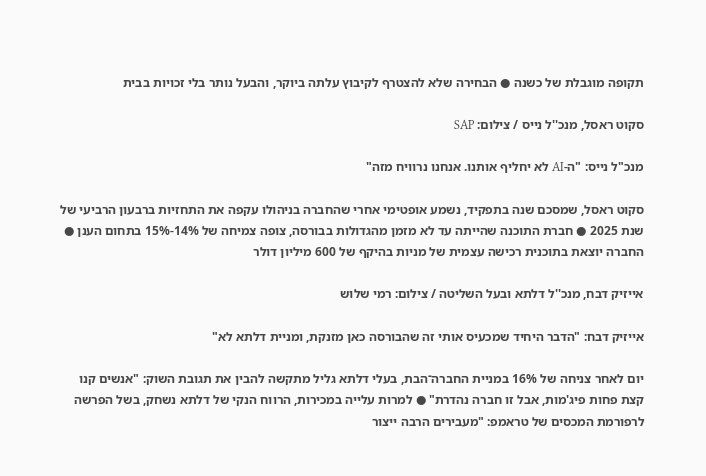תקופה מוגבלת של כשנה ● הבחירה שלא להצטרף לקיבוץ עלתה ביוקר, והבעל נותר בלי זכויות בבית

סקוט ראסל, מנכ''ל נייס / צילום: SAP

מנכ"ל נייס: "ה-AI לא יחליף אותנו. אנחנו נרוויח מזה"

סקוט ראסל, שמסכם שנה בתפקיד, נשמע אופטימי אחרי שהחברה בניהולו עקפה את התחזיות ברבעון הרביעי של שנת 2025 ● חברת התוכנה שהייתה עד לא מזמן מהגדולות בבורסה, צופה צמיחה של 14%-15% בתחום הענן ● החברה יוצאת בתוכנית רכישה עצמית של מניות בהיקף של 600 מיליון דולר

אייזיק דבח, מנכ''ל דלתא ובעל השליטה / צילום: רמי שלוש

אייזיק דבח: "הדבר היחיד שמכעיס אותי זה שהבורסה כאן מזנקת, ומניית דלתא לא"

יום לאחר צניחה של 16% במניית החברה־הבת, בעלי דלתא גליל מתקשה להבין את תגובת השוק: "אנשים קנו קצת פחות פיג'מות, אבל זו חברה נהדרת" ● למרות עלייה במכירות, הרווח הנקי של דלתא נשחק, בשל הפרשה לרפורמת המכסים של טראמפ: "מעבירים הרבה ייצור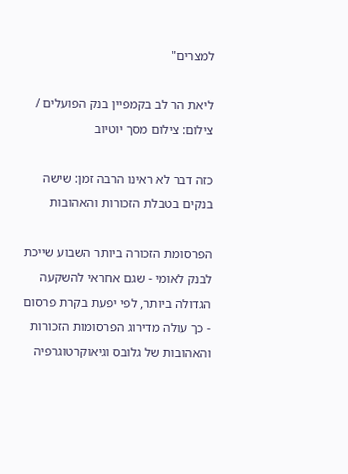למצרים"

ליאת הר לב בקמפיין בנק הפועלים / צילום: צילום מסך יוטיוב

כזה דבר לא ראינו הרבה זמן: שישה בנקים בטבלת הזכורות והאהובות

הפרסומת הזכורה ביותר השבוע שייכת לבנק לאומי - שגם אחראי להשקעה הגדולה ביותר, לפי יפעת בקרת פרסום - כך עולה מדירוג הפרסומות הזכורות והאהובות של גלובס וגיאוקרטוגרפיה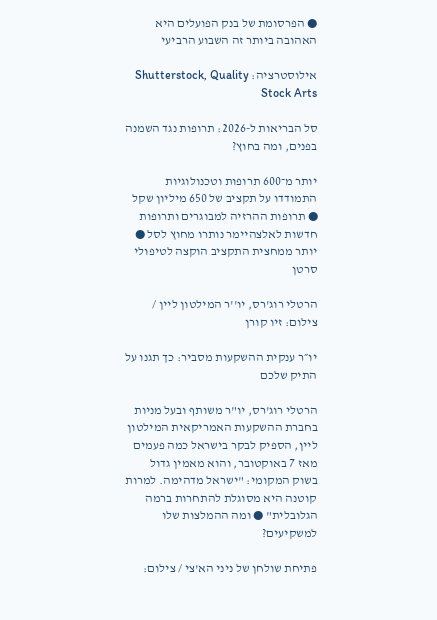● הפרסומת של בנק הפועלים היא האהובה ביותר זה השבוע הרביעי

אילוסטרציה: Shutterstock, Quality Stock Arts

סל הבריאות ל-2026: תרופות נגד השמנה בפנים, ומה בחוץ?

יותר מ־600 תרופות וטכנולוגיות התמודדו על תקציב של 650 מיליון שקל ● תרופות ההרזיה למבוגרים ותרופות חדשות לאלצהיימר נותרו מחוץ לסל ● יותר ממחצית התקציב הוקצה לטיפולי סרטן

הרטלי רוג'רס, יו''ר המילטון ליין / צילום: זיו קורן

יו״ר ענקית ההשקעות מסביר: כך תגנו על התיק שלכם

הרטלי רוג'רס, יו"ר משותף ובעל מניות בחברת ההשקעות האמריקאית המילטון ליין, הספיק לבקר בישראל כמה פעמים מאז 7 באוקטובר, והוא מאמין גדול בשוק המקומי: "ישראל מדהימה. למרות קוטנה היא מסוגלת להתחרות ברמה הגלובלית" ● ומה ההמלצות שלו למשקיעים?

פתיחת שולחן של ניני הא'צי / צילום: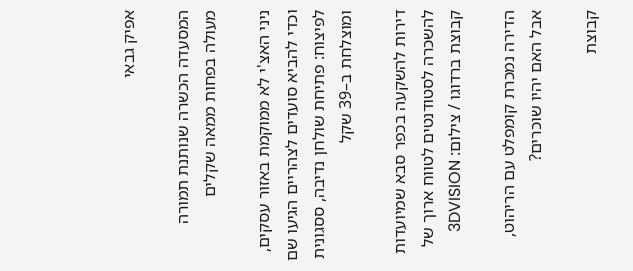אפיק גבאי

המסעדה הכשרה שנותנת תמורה מעולה בפחות ממאה שקלים

ניני האצ'י לא ממוקמת באזור עסקים, וכדי להביא סועדים לצהריים הגיעו שם לפיצוח: פתיחת שולחן נדיבה, ססגונית ומוצלחת ב–39 שקל

דירות להשקעה בכפר סבא שמיועדות להשכרה לסטודנטים לטווח ארוך של קבוצת ברדוגו / צילום: 3DVISION

הדירה נמכרת קומפלט עם הריהוט, אבל האם יהיו שוכרים?

קבוצת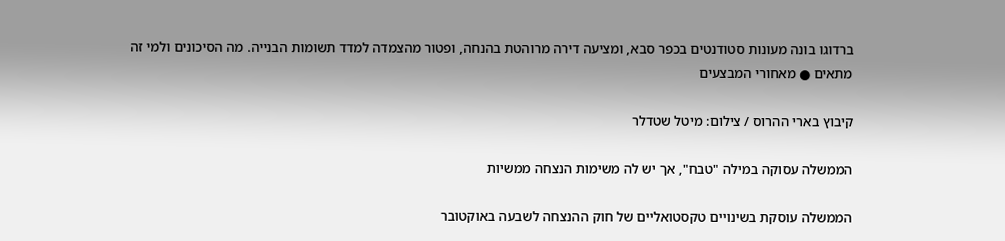ברדוגו בונה מעונות סטודנטים בכפר סבא, ומציעה דירה מרוהטת בהנחה, ופטור מהצמדה למדד תשומות הבנייה. מה הסיכונים ולמי זה מתאים ● מאחורי המבצעים

קיבוץ בארי ההרוס / צילום: מיטל שטדלר

הממשלה עסוקה במילה "טבח", אך יש לה משימות הנצחה ממשיות

הממשלה עוסקת בשינויים טקסטואליים של חוק ההנצחה לשבעה באוקטובר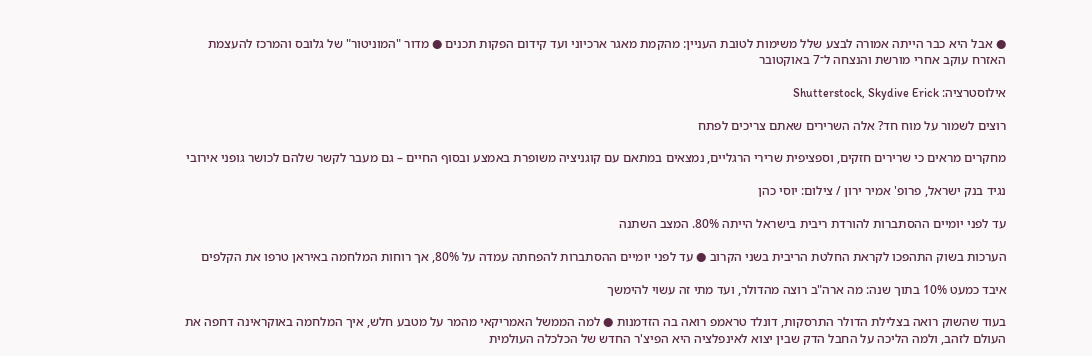● אבל היא כבר הייתה אמורה לבצע שלל משימות לטובת העניין: מהקמת מאגר ארכיוני ועד קידום הפקות תכנים ● מדור "המוניטור" של גלובס והמרכז להעצמת האזרח עוקב אחרי מורשת והנצחה ל־7 באוקטובר

אילוסטרציה: Shutterstock, Skydive Erick

רוצים לשמור על מוח חד? אלה השרירים שאתם צריכים לפתח

מחקרים מראים כי שרירים חזקים, וספציפית שרירי הרגליים, נמצאים במתאם עם קוגניציה משופרת באמצע ובסוף החיים – גם מעבר לקשר שלהם לכושר גופני אירובי

נגיד בנק ישראל, פרופ' אמיר ירון / צילום: יוסי כהן

עד לפני יומיים ההסתברות להורדת ריבית בישראל הייתה 80%. המצב השתנה

הערכות בשוק התהפכו לקראת החלטת הריבית בשני הקרוב ● עד לפני יומיים ההסתברות להפחתה עמדה על 80%, אך רוחות המלחמה באיראן טרפו את הקלפים

איבד כמעט 10% בתוך שנה: מה ארה"ב רוצה מהדולר, ועד מתי זה עשוי להימשך

בעוד שהשוק רואה בצלילת הדולר התרסקות, דונלד טראמפ רואה בה הזדמנות ● למה הממשל האמריקאי מהמר על מטבע חלש, איך המלחמה באוקראינה דחפה את העולם לזהב, ולמה הליכה על החבל הדק שבין יצוא לאינפלציה היא הפיצ'ר החדש של הכלכלה העולמית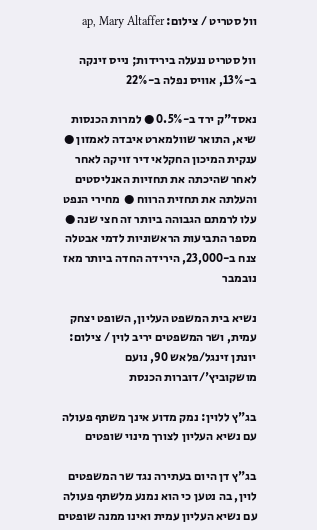וול סטריט / צילום: ap, Mary Altaffer

וול סטריט ננעלה בירידות; נייס זינקה ב-13%, אוויס נפלה ב-22%

נאסד"ק ירד ב-0.5% ● למרות הכנסות שיא, התואר שוולמארט איבדה לאמזון ● ענקית המיכון החקלאי דיר זויקה לאחר לאחר שהיכתה את תחזיות האנליסטים והעלתה את תחזית הרווח ●  מחירי הנפט עלו לרמתם הגבוהה ביותר זה חצי שנה ● מספר התביעות הראשוניות לדמי אבטלה צנח ב-23,000, הירידה החדה ביותר מאז נובמבר

נשיא בית המשפט העליון, השופט יצחק עמית, ושר המשפטים יריב לוין / צילום: יונתן זינגל/פלאש 90, נועם מושקוביץ'/דוברות הכנסת

בג"ץ ללוין: נמק מדוע אינך משתף פעולה עם נשיא העליון לצורך מינוי שופטים

בג"ץ דן היום בעתירה נגד שר המשפטים לוין, בה נטען כי הוא נמנע מלשתף פעולה עם נשיא העליון עמית ואינו ממנה שופטים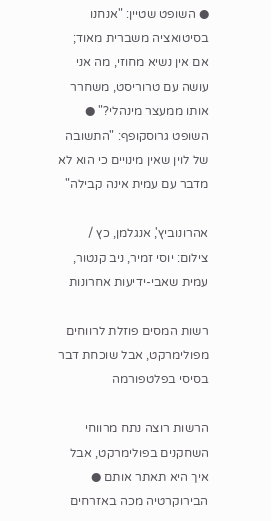● השופט שטיין: "אנחנו בסיטואציה משברית מאוד; אם אין נשיא מחוזי, מה אני עושה עם טרוריסט, משחרר אותו ממעצר מינהלי?" ● השופט גרוסקופף: "התשובה של לוין שאין מינויים כי הוא לא מדבר עם עמית אינה קבילה"

אהרונוביץ', אנגלמן, כץ / צילום: יוסי זמיר, ניב קנטור, עמית שאבי-ידיעות אחרונות

רשות המסים פוזלת לרווחים מפולימרקט, אבל שוכחת דבר בסיסי בפלטפורמה

הרשות רוצה נתח מרווחי השחקנים בפולימרקט, אבל איך היא תאתר אותם ● הבירוקרטיה מכה באזרחים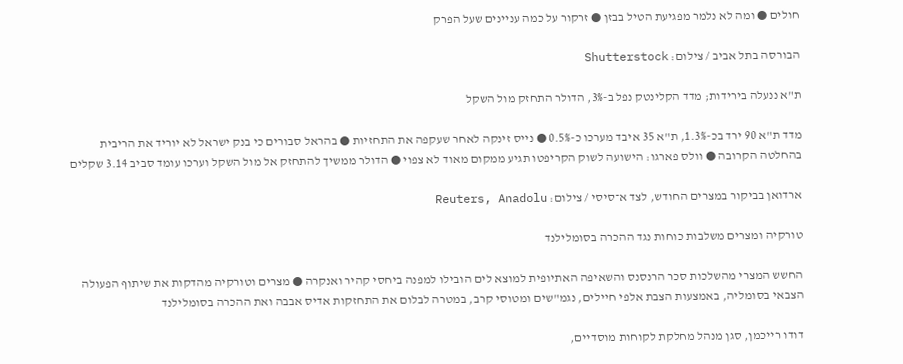חולים ● ומה לא נלמר מפגיעת הטיל בבזן ● זרקור על כמה עניינים שעל הפרק

הבורסה בתל אביב / צילום: Shutterstock

ת"א ננעלה בירידות; מדד הקלינטק נפל ב-3%, הדולר התחזק מול השקל

מדד ת"א 90 ירד בכ-1.3%, ת"א 35 איבד מערכו כ-0.5% ● נייס זינקה לאחר שעקפה את התחזיות ● בהראל סבורים כי בנק ישראל לא יוריד את הריבית בהחלטה הקרובה ● וולס פארגו: הישועה לשוק הקריפטו תגיע ממקום מאוד לא צפוי ● הדולר ממשיך להתחזק אל מול השקל וערכו עומד סביב 3.14 שקלים

ארדואן בביקור במצרים החודש, לצד א־סיסי / צילום: Reuters, Anadolu

טורקיה ומצרים משלבות כוחות נגד ההכרה בסומלילנד

החשש המצרי מהשלכות סכר הרנסנס והשאיפה האתיופית למוצא לים הובילו למפנה ביחסי קהיר ואנקרה ● מצרים וטורקיה מהדקות את שיתוף הפעולה הצבאי בסומליה, באמצעות הצבת אלפי חיילים, נגמ"שים ומטוסי קרב, במטרה לבלום את התחזקות אדיס אבבה ואת ההכרה בסומלילנד

דודו רייכמן, סגן מנהל מחלקת לקוחות מוסדיים,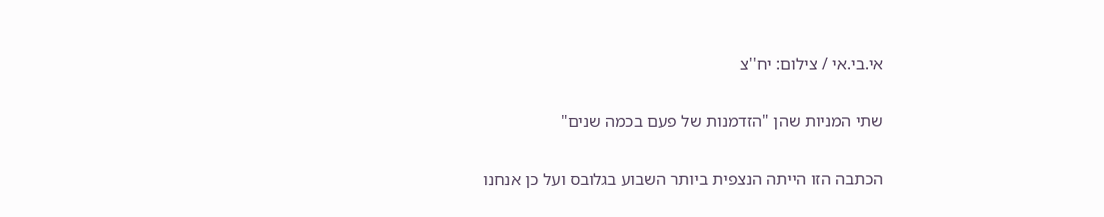אי.בי.אי / צילום: יח''צ

שתי המניות שהן "הזדמנות של פעם בכמה שנים"

הכתבה הזו הייתה הנצפית ביותר השבוע בגלובס ועל כן אנחנו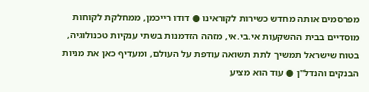מפרסמים אותה מחדש כשירות לקוראינו ● דודו רייכמן, ממחלקת לקוחות מוסדיים בבית ההשקעות אי.בי.אי, מזהה הזדמנות בשתי ענקיות טכנולוגיה, בטוח שישראל תמשיך לתת תשואה עודפת על העולם, ומעדיף כאן את מניות הבנקים והנדל"ן ● עוד הוא מציע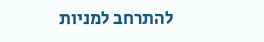להתרחב למניות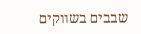שבבים בשווקים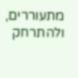מתעוררים, ולהתרחק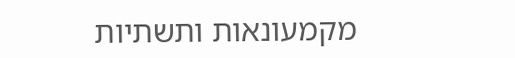מקמעונאות ותשתיות